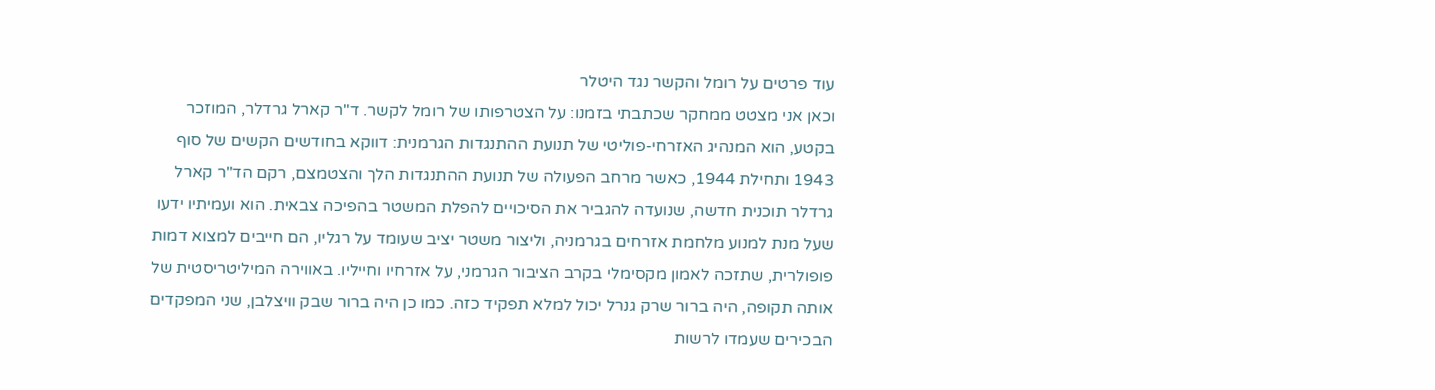עוד פרטים על רומל והקשר נגד היטלר
וכאן אני מצטט ממחקר שכתבתי בזמנו: על הצטרפותו של רומל לקשר. ד"ר קארל גרדלר, המוזכר בקטע, הוא המנהיג האזרחי-פוליטי של תנועת ההתנגדות הגרמנית: דווקא בחודשים הקשים של סוף 1943 ותחילת 1944, כאשר מרחב הפעולה של תנועת ההתנגדות הלך והצטמצם, רקם הד"ר קארל גרדלר תוכנית חדשה, שנועדה להגביר את הסיכויים להפלת המשטר בהפיכה צבאית. הוא ועמיתיו ידעו שעל מנת למנוע מלחמת אזרחים בגרמניה, וליצור משטר יציב שעומד על רגליו, הם חייבים למצוא דמות פופולרית, שתזכה לאמון מקסימלי בקרב הציבור הגרמני, על אזרחיו וחייליו. באווירה המיליטריסטית של אותה תקופה, היה ברור שרק גנרל יכול למלא תפקיד כזה. כמו כן היה ברור שבק וויצלבן, שני המפקדים הבכירים שעמדו לרשות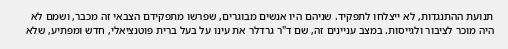תנועת ההתנגדות, לא ייצלחו לתפקיד. שניהם היו אנשים מבוגרים, שפרשו מתפקידם הצבאי זה מכבר, ושמם לא היה מוכר לציבור ולגייסות. במצב עניינים זה, שם ד"ר גרדלר את עינו על בעל ברית פוטנציאלי, חדש ומפתיע, שלא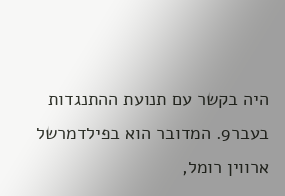היה בקשר עם תנועת ההתנגדות בעבר9. המדובר הוא בפילדמרשל ארווין רומל,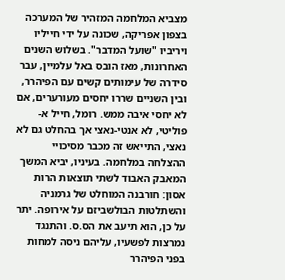מצביא המלחמה המזהיר של המערכה בצפון אפריקה, שכונה על ידי חייליו ויריביו "שועל המדבר". בשלוש השנים האחרונות, מאז הובס באל עלמיין, עבר סידרה של עימותים קשים עם הפיהרר, ובין השניים שררו יחסים מעורערים, אם לא יחסי איבה ממש. רומל, חייל א-פוליטי, לא אנטי-נאצי אך בהחלט גם לא נאצי, התייאש זה מכבר מסיכויי ההצלחה במלחמה. בעיניו, יביא המשך המאבק האבוד לשתי תוצאות הרות אסון: חורבנה המוחלט של גרמניה והשתלטות הבולשביזם על אירופה. יתר על כן, הוא תיעב את הס.ס. והתנגד נמרצות לפשעיו, עליהם ניסה למחות בפני הפיהרר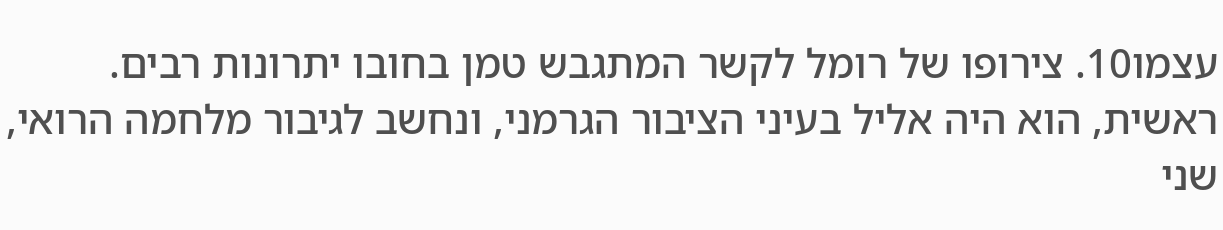עצמו10. צירופו של רומל לקשר המתגבש טמן בחובו יתרונות רבים. ראשית, הוא היה אליל בעיני הציבור הגרמני, ונחשב לגיבור מלחמה הרואי, שני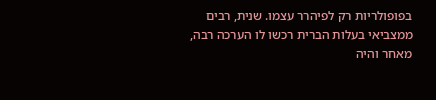בפופולריות רק לפיהרר עצמו. שנית, רבים ממצביאי בעלות הברית רכשו לו הערכה רבה, מאחר והיה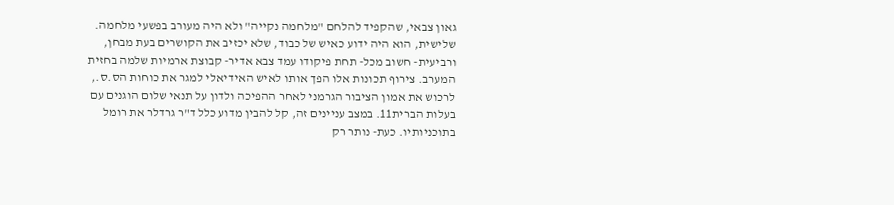גאון צבאי, שהקפיד להלחם "מלחמה נקייה" ולא היה מעורב בפשעי מלחמה. שלישית, הוא היה ידוע כאיש של כבוד, שלא יכזיב את הקושרים בעת מבחן, ורביעית- חשוב מכל- תחת פיקודו עמד צבא אדיר- קבוצת ארמיות שלמה בחזית המערב. צירוף תכונות אלו הפך אותו לאיש האידיאלי למגר את כוחות הס.ס., לרכוש את אמון הציבור הגרמני לאחר ההפיכה ולדון על תנאי שלום הוגנים עם בעלות הברית11. במצב עניינים זה, קל להבין מדוע כלל ד"ר גרדלר את רומל בתוכניותיו. כעת- נותר רק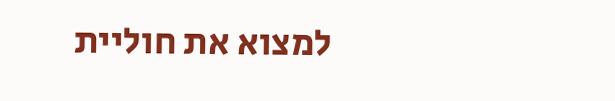למצוא את חוליית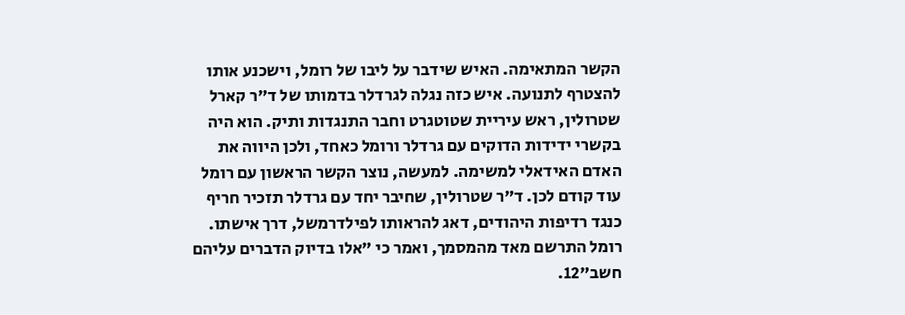הקשר המתאימה. האיש שידבר על ליבו של רומל, וישכנע אותו להצטרף לתנועה. איש כזה נגלה לגרדלר בדמותו של ד"ר קארל שטרולין, ראש עיריית שטוטגרט וחבר התנגדות ותיק. הוא היה בקשרי ידידות הדוקים עם גרדלר ורומל כאחד, ולכן היווה את האדם האידאלי למשימה. למעשה, נוצר הקשר הראשון עם רומל עוד קודם לכן. ד"ר שטרולין, שחיבר יחד עם גרדלר תזכיר חריף כנגד רדיפות היהודים, דאג להראותו לפילדרמשל, דרך אישתו. רומל התרשם מאד מהמסמך, ואמר כי "אלו בדיוק הדברים עליהם חשב"12.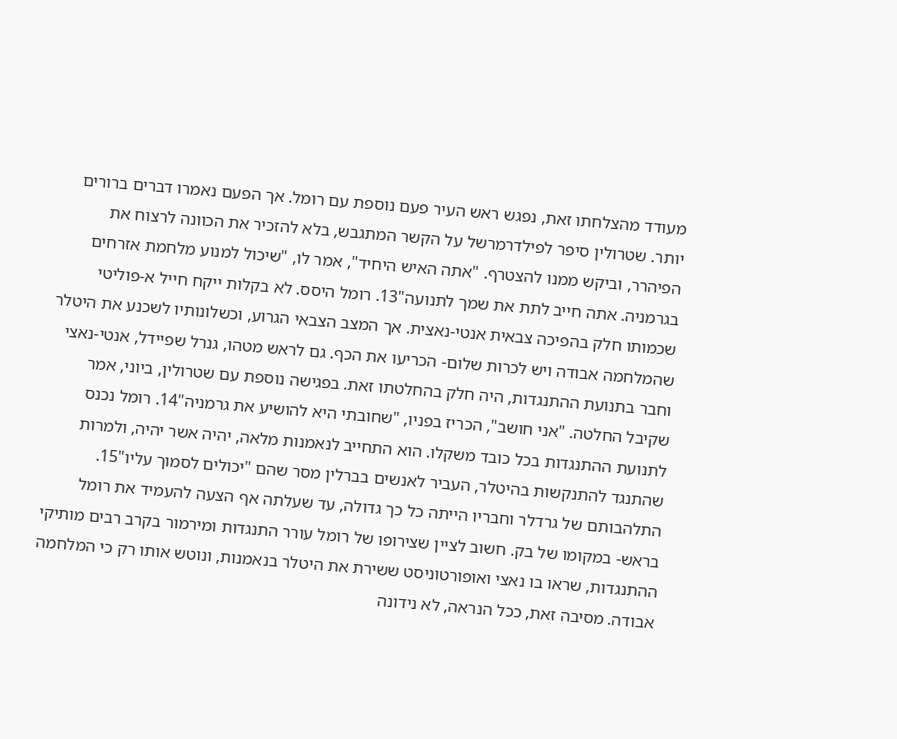מעודד מהצלחתו זאת, נפגש ראש העיר פעם נוספת עם רומל. אך הפעם נאמרו דברים ברורים יותר. שטרולין סיפר לפילדרמרשל על הקשר המתגבש, בלא להזכיר את הכוונה לרצוח את הפיהרר, וביקש ממנו להצטרף. "אתה האיש היחיד", אמר לו, "שיכול למנוע מלחמת אזרחים בגרמניה. אתה חייב לתת את שמך לתנועה"13. רומל היסס. לא בקלות ייקח חייל א-פוליטי שכמותו חלק בהפיכה צבאית אנטי-נאצית. אך המצב הצבאי הגרוע, וכשלונותיו לשכנע את היטלר שהמלחמה אבודה ויש לכרות שלום- הכריעו את הכף. גם לראש מטהו, גנרל שפיידל, אנטי-נאצי וחבר בתנועת ההתנגדות, היה חלק בהחלטתו זאת. בפגישה נוספת עם שטרולין, ביוני, אמר שקיבל החלטה. "אני חושב", הכריז בפניו, "שחובתי היא להושיע את גרמניה"14. רומל נכנס לתנועת ההתנגדות בכל כובד משקלו. הוא התחייב לנאמנות מלאה, יהיה אשר יהיה, ולמרות שהתנגד להתנקשות בהיטלר, העביר לאנשים בברלין מסר שהם "יכולים לסמוך עליו"15. התלהבותם של גרדלר וחבריו הייתה כל כך גדולה, עד שעלתה אף הצעה להעמיד את רומל בראש- במקומו של בק. חשוב לציין שצירופו של רומל עורר התנגדות ומירמור בקרב רבים מותיקי ההתנגדות, שראו בו נאצי ואופורטוניסט ששירת את היטלר בנאמנות, ונוטש אותו רק כי המלחמה אבודה. מסיבה זאת, ככל הנראה, לא נידונה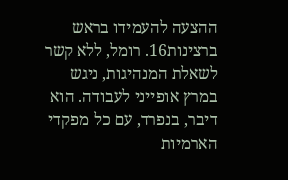ההצעה להעמידו בראש ברצינות16. רומל, ללא קשר לשאלת המנהיגות, ניגש במרץ אופייני לעבודה. הוא דיבר, בנפרד, עם כל מפקדי הארמיות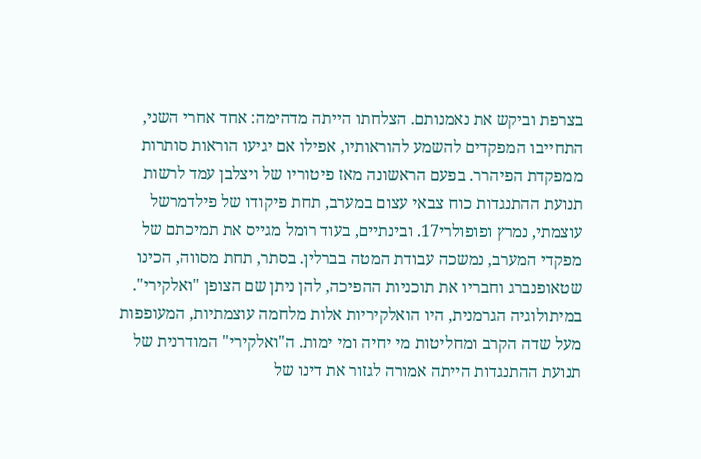בצרפת וביקש את נאמנותם. הצלחתו הייתה מדהימה: אחד אחרי השני, התחייבו המפקדים להשמע להוראותיו, אפילו אם יגיעו הוראות סותרות ממפקדת הפיהרר. בפעם הראשונה מאז פיטוריו של ויצלבן עמד לרשות תנועת ההתנגדות כוח צבאי עצום במערב, תחת פיקודו של פילדמרשל עוצמתי, נמרץ ופופולרי17. ובינתיים, בעוד רומל מגייס את תמיכתם של מפקדי המערב, נמשכה עבודת המטה בברלין. בסתר, תחת מסווה, הכינו שטאופנברג וחבריו את תוכניות ההפיכה, להן ניתן שם הצופן "ואלקירי". במיתולוגיה הגרמנית, היו הואלקיריות אלות מלחמה עוצמתיות, המעופפות מעל שדה הקרב ומחליטות מי יחיה ומי ימות. ה"ואלקירי" המודרנית של תנועת ההתנגדות הייתה אמורה לגזור את דינו של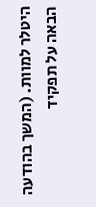היטלר למוות. (המשך בהודעה הבאה על תפקיד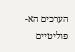הערכים הא-פוליטיים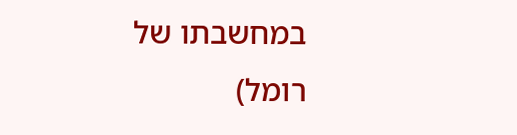במחשבתו של רומל)